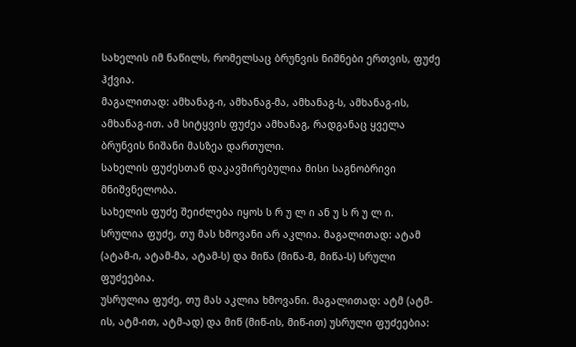სახელის იმ ნაწილს, რომელსაც ბრუნვის ნიშნები ერთვის, ფუძე ჰქვია.
მაგალითად: ამხანაგ-ი, ამხანაგ-მა, ამხანაგ-ს, ამხანაგ-ის, ამხანაგ-ით. ამ სიტყვის ფუძეა ამხანაგ, რადგანაც ყველა ბრუნვის ნიშანი მასზეა დართული.
სახელის ფუძესთან დაკავშირებულია მისი საგნობრივი მნიშვნელობა.
სახელის ფუძე შეიძლება იყოს ს რ უ ლ ი ან უ ს რ უ ლ ი.
სრულია ფუძე, თუ მას ხმოვანი არ აკლია. მაგალითად: ატამ (ატამ-ი, ატამ-მა, ატამ-ს) და მიწა (მიწა-მ, მიწა-ს) სრული ფუძეებია.
უსრულია ფუძე, თუ მას აკლია ხმოვანი. მაგალითად: ატმ (ატმ-ის, ატმ-ით, ატმ-ად) და მიწ (მიწ-ის, მიწ-ით) უსრული ფუძეებია: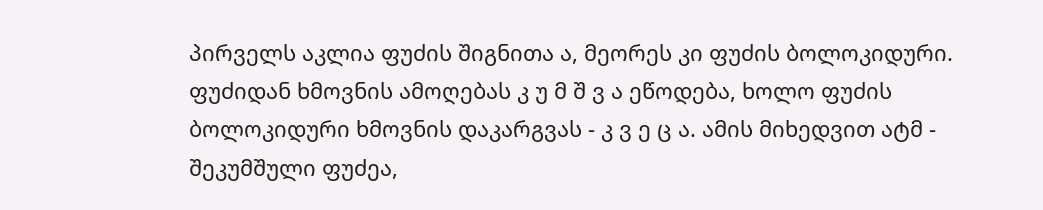პირველს აკლია ფუძის შიგნითა ა, მეორეს კი ფუძის ბოლოკიდური.
ფუძიდან ხმოვნის ამოღებას კ უ მ შ ვ ა ეწოდება, ხოლო ფუძის ბოლოკიდური ხმოვნის დაკარგვას - კ ვ ე ც ა. ამის მიხედვით ატმ - შეკუმშული ფუძეა,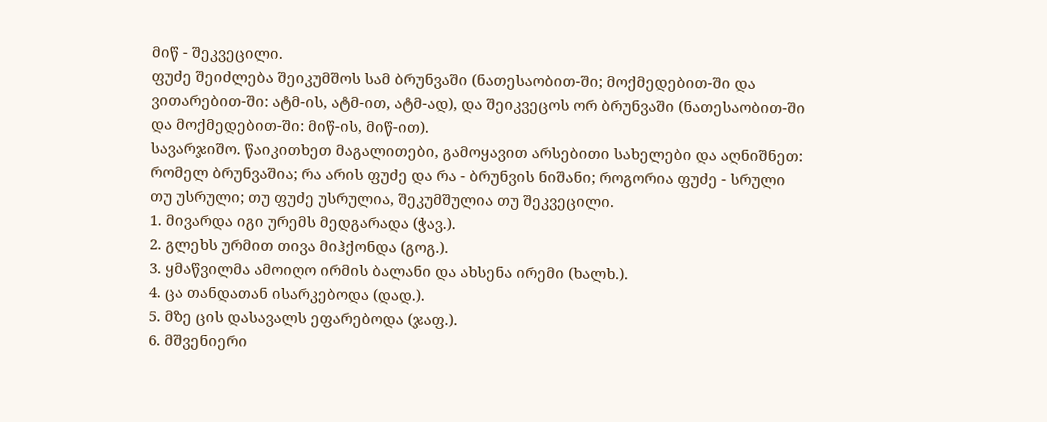მიწ - შეკვეცილი.
ფუძე შეიძლება შეიკუმშოს სამ ბრუნვაში (ნათესაობით-ში; მოქმედებით-ში და ვითარებით-ში: ატმ-ის, ატმ-ით, ატმ-ად), და შეიკვეცოს ორ ბრუნვაში (ნათესაობით-ში და მოქმედებით-ში: მიწ-ის, მიწ-ით).
სავარჯიშო. წაიკითხეთ მაგალითები, გამოყავით არსებითი სახელები და აღნიშნეთ: რომელ ბრუნვაშია; რა არის ფუძე და რა - ბრუნვის ნიშანი; როგორია ფუძე - სრული თუ უსრული; თუ ფუძე უსრულია, შეკუმშულია თუ შეკვეცილი.
1. მივარდა იგი ურემს მედგარადა (ჭავ.).
2. გლეხს ურმით თივა მიჰქონდა (გოგ.).
3. ყმაწვილმა ამოიღო ირმის ბალანი და ახსენა ირემი (ხალხ.).
4. ცა თანდათან ისარკებოდა (დად.).
5. მზე ცის დასავალს ეფარებოდა (ჯაფ.).
6. მშვენიერი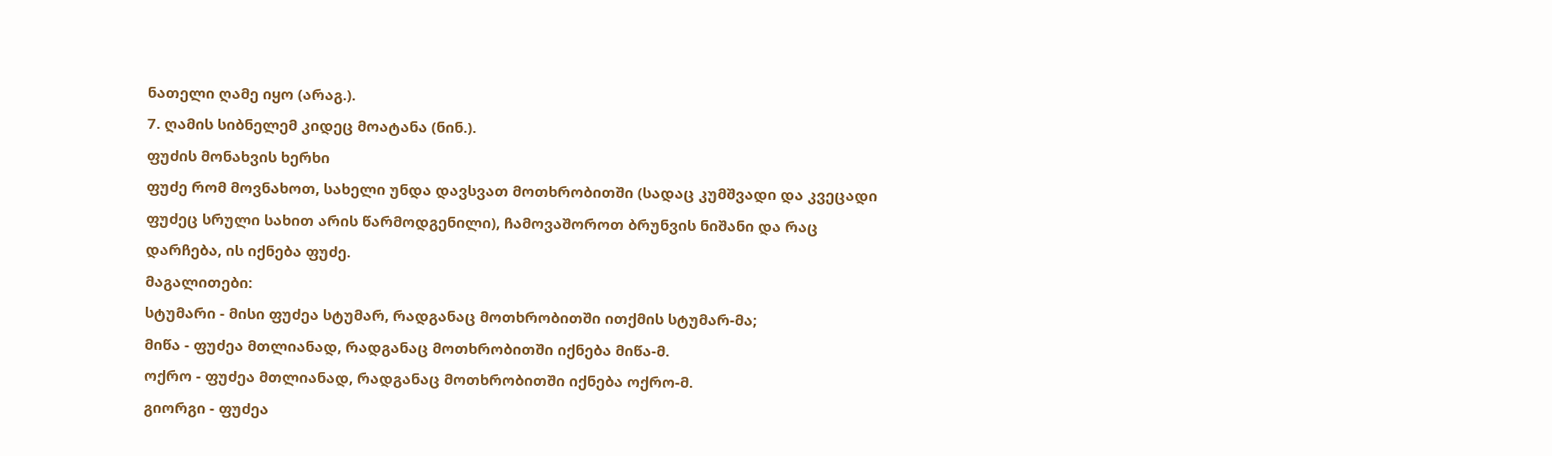ნათელი ღამე იყო (არაგ.).
7. ღამის სიბნელემ კიდეც მოატანა (ნინ.).
ფუძის მონახვის ხერხი
ფუძე რომ მოვნახოთ, სახელი უნდა დავსვათ მოთხრობითში (სადაც კუმშვადი და კვეცადი ფუძეც სრული სახით არის წარმოდგენილი), ჩამოვაშოროთ ბრუნვის ნიშანი და რაც დარჩება, ის იქნება ფუძე.
მაგალითები:
სტუმარი - მისი ფუძეა სტუმარ, რადგანაც მოთხრობითში ითქმის სტუმარ-მა;
მიწა - ფუძეა მთლიანად, რადგანაც მოთხრობითში იქნება მიწა-მ.
ოქრო - ფუძეა მთლიანად, რადგანაც მოთხრობითში იქნება ოქრო-მ.
გიორგი - ფუძეა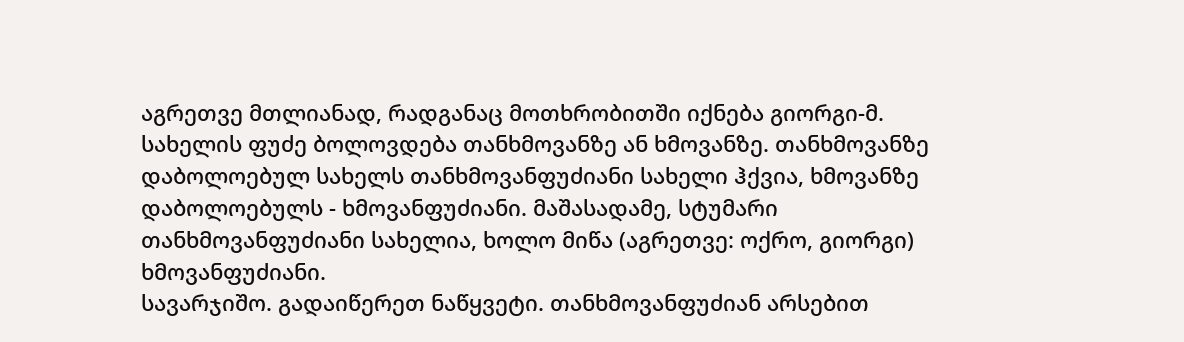აგრეთვე მთლიანად, რადგანაც მოთხრობითში იქნება გიორგი-მ.
სახელის ფუძე ბოლოვდება თანხმოვანზე ან ხმოვანზე. თანხმოვანზე დაბოლოებულ სახელს თანხმოვანფუძიანი სახელი ჰქვია, ხმოვანზე დაბოლოებულს - ხმოვანფუძიანი. მაშასადამე, სტუმარი თანხმოვანფუძიანი სახელია, ხოლო მიწა (აგრეთვე: ოქრო, გიორგი) ხმოვანფუძიანი.
სავარჯიშო. გადაიწერეთ ნაწყვეტი. თანხმოვანფუძიან არსებით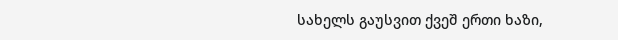სახელს გაუსვით ქვეშ ერთი ხაზი,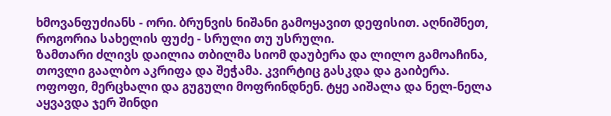ხმოვანფუძიანს - ორი. ბრუნვის ნიშანი გამოყავით დეფისით. აღნიშნეთ, როგორია სახელის ფუძე - სრული თუ უსრული.
ზამთარი ძლივს დაილია თბილმა სიომ დაუბერა და ლილო გამოაჩინა, თოვლი გაალბო აკრიფა და შეჭამა. კვირტიც გასკდა და გაიბერა.
ოფოფი, მერცხალი და გუგული მოფრინდნენ. ტყე აიშალა და ნელ-ნელა აყვავდა ჯერ შინდი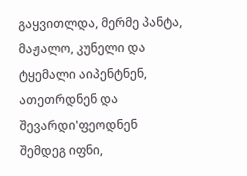გაყვითლდა, მერმე პანტა, მაჟალო, კუნელი და ტყემალი აიპენტნენ, ათეთრდნენ და შევარდი'ფეოდნენ შემდეგ იფნი,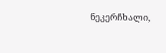ნეკერჩხალი,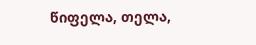წიფელა, თელა,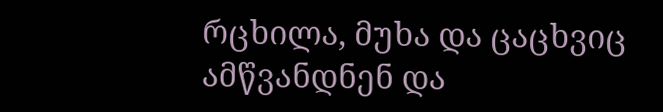რცხილა, მუხა და ცაცხვიც ამწვანდნენ და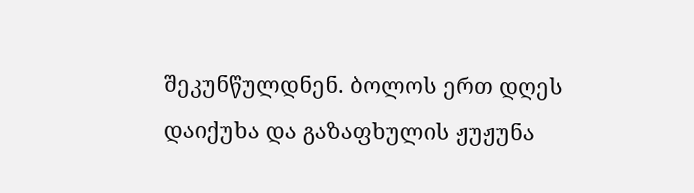შეკუნწულდნენ. ბოლოს ერთ დღეს დაიქუხა და გაზაფხულის ჟუჟუნა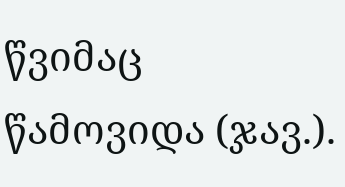წვიმაც წამოვიდა (ჯავ.).